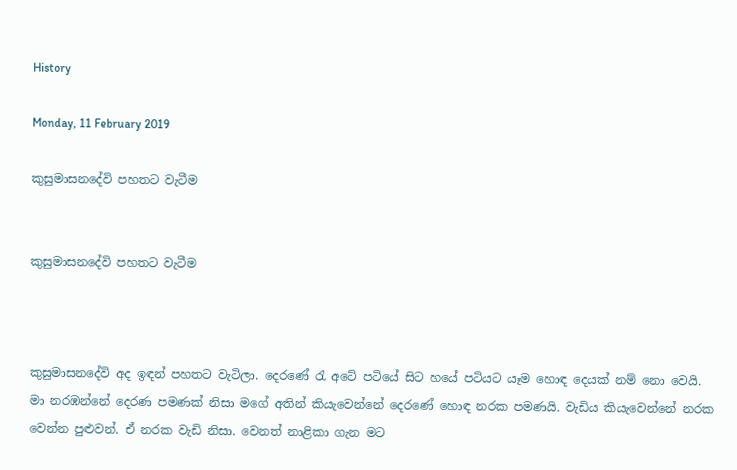History

Monday, 11 February 2019

කුසුමාසනදේවි පහතට වැටීම


කුසුමාසනදේවි පහතට වැටීම



කුසුමාසනදේවි අද ඉඳන් පහතට වැටිලා. දෙරණේ රැ අටේ පටියේ සිට හයේ පටියට යෑම හොඳ දෙයක් නම් නො වෙයි. මා නරඹන්නේ දෙරණ පමණක් නිසා මගේ අතින් කියැවෙන්නේ දෙරණේ හොඳ නරක පමණයි. වැඩිය කියැවෙන්නේ නරක වෙන්න පුළුවන්. ඒ නරක වැඩි නිසා. වෙනත් නාළිකා ගැන මට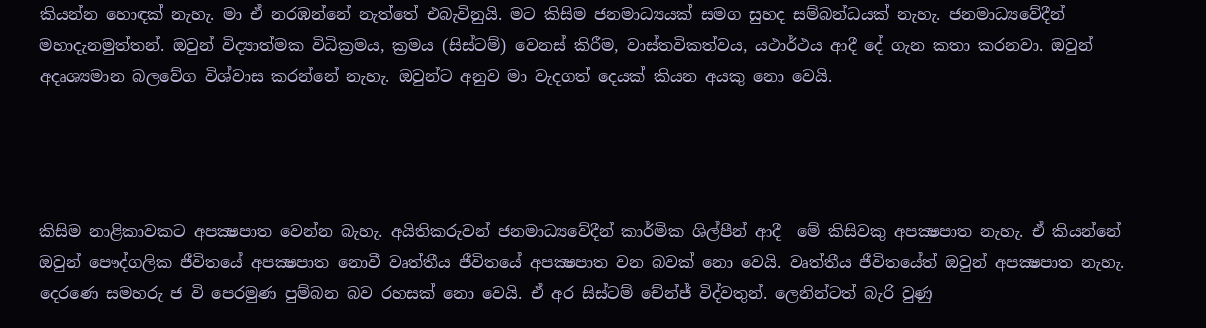කියන්න හොඳක් නැහැ. මා ඒ නරඹන්නේ නැත්තේ එබැවිනුයි. මට කිසිම ජනමාධ්‍යයක් සමග සුහද සම්බන්ධයක් නැහැ. ජනමාධ්‍යවේදීන් මහාදැනමුත්තන්. ඔවුන් විද්‍යාත්මක විධික්‍රමය, ක්‍රමය (සිස්ටම්) වෙනස් කිරීම, වාස්තවිකත්වය, යථාර්ථය ආදී දේ ගැන කතා කරනවා. ඔවුන් අදෘශ්‍යමාන බලවේග විශ්වාස කරන්නේ නැහැ. ඔවුන්ට අනුව මා වැදගත් දෙයක් කියන අයකු නො වෙයි.




කිසිම නාළිකාවකට අපක්‍ෂපාත වෙන්න බැහැ. අයිතිකරුවන් ජනමාධ්‍යවේදීන් කාර්මික ශිල්පීන් ආදී  මේ කිසිවකු අපක්‍ෂපාත නැහැ. ඒ කියන්නේ ඔවුන් පෞද්ගලික ජීවිතයේ අපක්‍ෂපාත නොවී වෘත්තීය ජීවිතයේ අපක්‍ෂපාත වන බවක් නො වෙයි. වෘත්තීය ජීවිතයේත් ඔවුන් අපක්‍ෂපාත නැහැ. දෙරණෙ සමහරු ජ වි පෙරමුණ පුම්බන බව රහසක් නො වෙයි. ඒ අර සිස්ටම් චේන්ජ් විද්වතුන්. ලෙනින්ටත් බැරි වුණු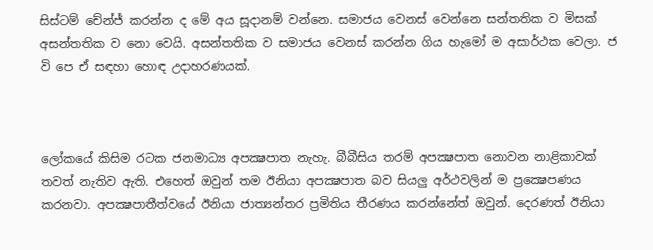සිස්ටම් චේන්ජ් කරන්න ද මේ අය සූදානම් වන්නෙ. සමාජය වෙනස් වෙන්නෙ සන්තතික ව මිසක් අසන්තතික ව නො වෙයි. අසන්තතික ව සමාජය වෙනස් කරන්න ගිය හැමෝ ම අසාර්ථක වෙලා. ජ වි පෙ ඒ සඳහා හොඳ උදාහරණයක්.



ලෝකයේ කිසිම රටක ජනමාධ්‍ය අපක්‍ෂපාත නැහැ. බීබීසිය තරම් අපක්‍ෂපාත නොවන නාළිකාවක් තවත් නැතිව ඇති. එහෙත් ඔවුන් තම ඊනියා අපක්‍ෂපාත බව සියලු අර්ථවලින් ම ප්‍රක්‍ෂෙපණය කරනවා. අපක්‍ෂපාතීත්වයේ ඊනියා ජාත්‍යන්තර ප්‍රමිතිය තීරණය කරන්නේත් ඔවුන්. දෙරණත් ඊනියා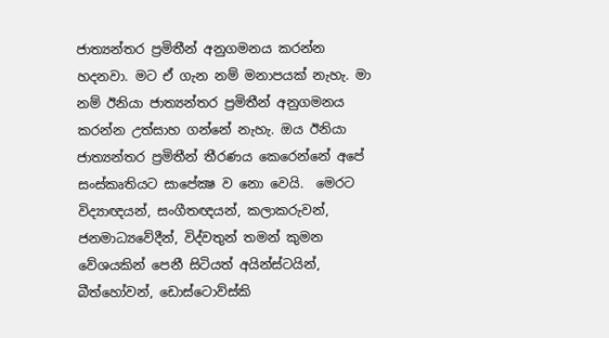ජාත්‍යන්තර ප්‍රමිතීන් අනුගමනය කරන්න හදනවා. මට ඒ ගැන නම් මනාපයක් නැහැ. මා නම් ඊනියා ජාත්‍යන්තර ප්‍රමිතීන් අනුගමනය කරන්න උත්සාහ ගන්නේ නැහැ. ඔය ඊනියා ජාත්‍යන්තර ප්‍රමිතීන් තීරණය කෙරෙන්නේ අපේ සංස්කෘතියට සාපේක්‍ෂ ව නො වෙයි.  මෙරට විද්‍යාඥයන්, සංගීතඥයන්, කලාකරුවන්, ජනමාධ්‍යවේදීන්, විද්වතුන් තමන් කුමන වේශයකින් පෙනී සිටියත් අයින්ස්ටයින්, බීත්හෝවන්, ඩොස්ටොව්ස්කි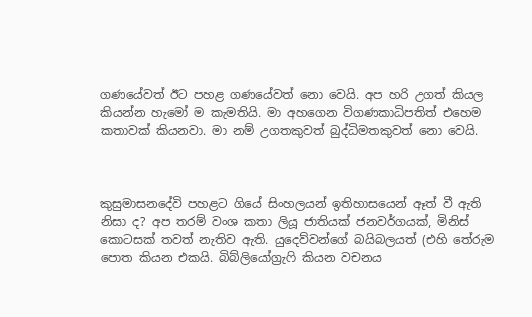ගණයේවත් ඊට පහළ ගණයේවත් නො වෙයි. අප හරි උගත් කියල කියන්න හැමෝ ම කැමතියි. මා අහගෙන විගණකාධිපතිත් එහෙම කතාවක් කියනවා. මා නම් උගතකුවත් බුද්ධිමතකුවත් නො වෙයි.



කුසුමාසනදේවි පහළට ගියේ සිංහලයන් ඉතිහාසයෙන් ඈත් වී ඇති නිසා ද? අප තරම් වංශ කතා ලියූ ජාතියක් ජනවර්ගයක්, මිනිස් කොටසක් තවත් නැතිව ඇති. යුදෙව්වන්ගේ බයිබලයත් (එහි තේරුම පොත කියන එකයි. බිබ්ලියෝග්‍රැෆි කියන වචනය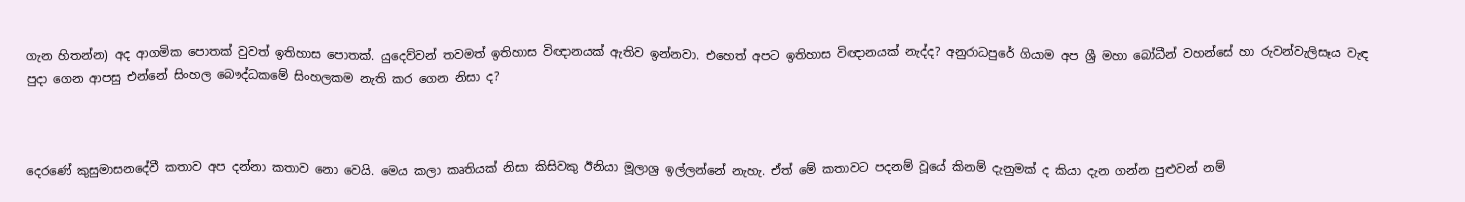ගැන හිතන්න) අද ආගමික පොතක් වුවත් ඉතිහාස පොතක්. යුදෙව්වන් තවමත් ඉතිහාස විඥානයක් ඇතිව ඉන්නවා. එහෙත් අපට ඉතිහාස විඥානයක් නැද්ද? අනුරාධපුරේ ගියාම අප ශ්‍රී මහා බෝධීන් වහන්සේ හා රුවන්වැලිසෑය වැඳ පුදා ගෙන ආපසු එන්නේ සිංහල බෞද්ධකමේ සිංහලකම නැති කර ගෙන නිසා ද?



දෙරණේ කුසුමාසනදේවී කතාව අප දන්නා කතාව නො වෙයි. මෙය කලා කෘතියක් නිසා කිසිවකු ඊනියා මූලාශ්‍ර ඉල්ලන්නේ නැහැ. ඒත් මේ කතාවට පදනම් වූයේ කිනම් දැනුමක් ද කියා දැන ගන්න පුළුවන් නම්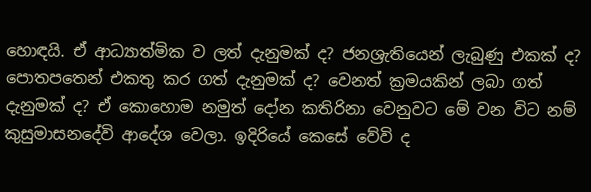හොඳයි. ඒ ආධ්‍යාත්මික ව ලත් දැනුමක් ද? ජනශ්‍රැතියෙන් ලැබුණු එකක් ද? පොතපතෙන් එකතු කර ගත් දැනුමක් ද? වෙනත් ක්‍රමයකින් ලබා ගත් දැනුමක් ද? ඒ කොහොම නමුත් දෝන කතිරිනා වෙනුවට මේ වන විට නම් කුසුමාසනදේවි ආදේශ වෙලා. ඉදිරියේ කෙසේ වේවි ද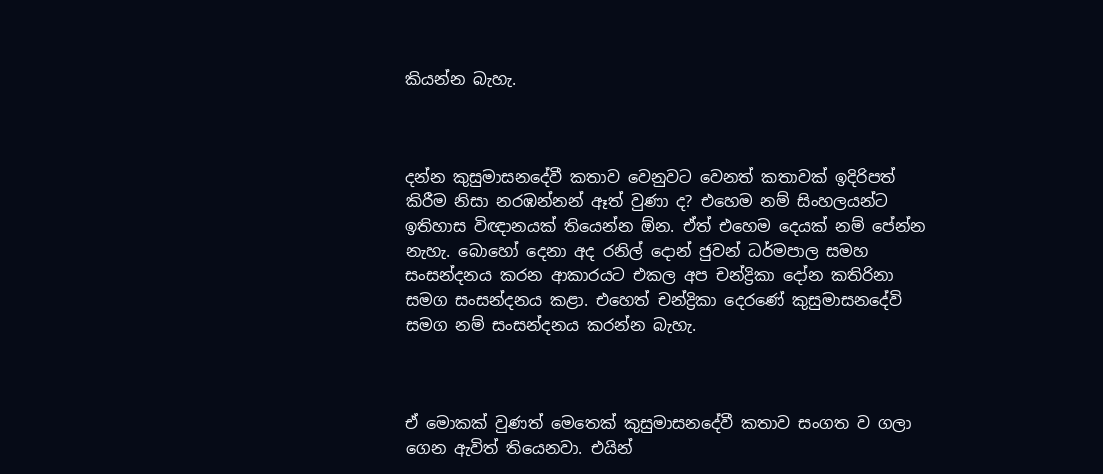කියන්න බැහැ.



දන්න කුසුමාසනදේවී කතාව වෙනුවට වෙනත් කතාවක් ඉදිරිපත් කිරීම නිසා නරඹන්නන් ඈත් වුණා ද? එහෙම නම් සිංහලයන්ට ඉතිහාස විඥානයක් තියෙන්න ඕන. ඒත් එහෙම දෙයක් නම් පේන්න නැහැ. බොහෝ දෙනා අද රනිල් දොන් ජුවන් ධර්මපාල සමහ සංසන්දනය කරන ආකාරයට එකල අප චන්ද්‍රිකා දෝන කතිරිනා සමග සංසන්දනය කළා. එහෙත් චන්ද්‍රිකා දෙරණේ කුසුමාසනදේවි සමග නම් සංසන්දනය කරන්න බැහැ.



ඒ මොකක් වුණත් මෙතෙක් කුසුමාසනදේවී කතාව සංගත ව ගලා ගෙන ඇවිත් තියෙනවා. එයින්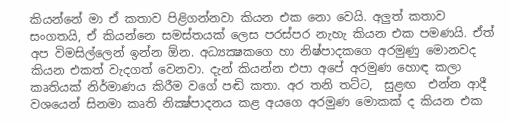කියන්නේ මා ඒ කතාව පිළිගන්නවා කියන එක නො වෙයි. අලුත් කතාව සංගතයි, ඒ කියන්නෙ සමස්තයක් ලෙස පරස්පර නැහැ කියන එක පමණයි. ඒත් අප විමසිල්ලෙන් ඉන්න ඕන. අධ්‍යක්‍ෂකගෙ හා නිෂ්පාදකගෙ අරමුණු මොනවද කියන එකත් වැදගත් වෙනවා. දැන් කියන්න එපා අපේ අරමුණ හොඳ කලා කෘතියක් නිර්මාණය කිරීම වගේ පඬි කතා. අර තනි තට්ට,  සුළඟ  එන්න ආදී වශයෙන් සිනමා කෘති නික්‍ෂ්පාදනය කළ අයගෙ අරමුණ මොකක් ද කියන එක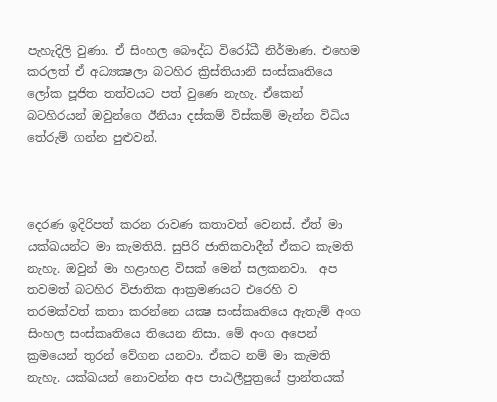පැහැදිලි වුණා. ඒ සිංහල බෞද්ධ විරෝධී නිර්මාණ. එහෙම කරලත් ඒ අධ්‍යක්‍ෂලා බටහිර ක්‍රිස්තියානි සංස්කෘතියෙ ලෝක පූජිත තත්වයට පත් වුණෙ නැහැ. ඒකෙන් බටහිරයන් ඔවුන්ගෙ ඊනියා දස්කම් විස්කම් මැන්න විධිය තේරුම් ගන්න පුළුවන්.



දෙරණ ඉදිරිපත් කරන රාවණ කතාවත් වෙනස්. ඒත් මා යක්ඛයන්ට මා කැමතියි. සුපිරි ජාතිකවාදීන් ඒකට කැමති නැහැ. ඔවුන් මා හළාහළ විසක් මෙන් සලකනවා.  අප තවමත් බටහිර විජාතික ආක්‍රමණයට එරෙහි ව තරමක්වත් කතා කරන්නෙ යක්‍ෂ සංස්කෘතියෙ ඇතැම් අංග සිංහල සංස්කෘතියෙ තියෙන නිසා. මේ අංග අපෙන් ක්‍රමයෙන් තුරන් වේගන යනවා. ඒකට නම් මා කැමති නැහැ. යක්ඛයන් නොවන්න අප පාඨලීපුත්‍රයේ ප්‍රාන්තයක්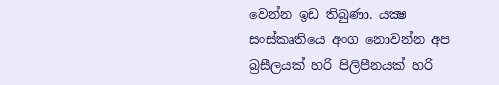වෙන්න ඉඩ තිබුණා. යක්‍ෂ සංස්කෘතියෙ අංග නොවන්න අප බ්‍රසීලයක් හරි පිලිපීනයක් හරි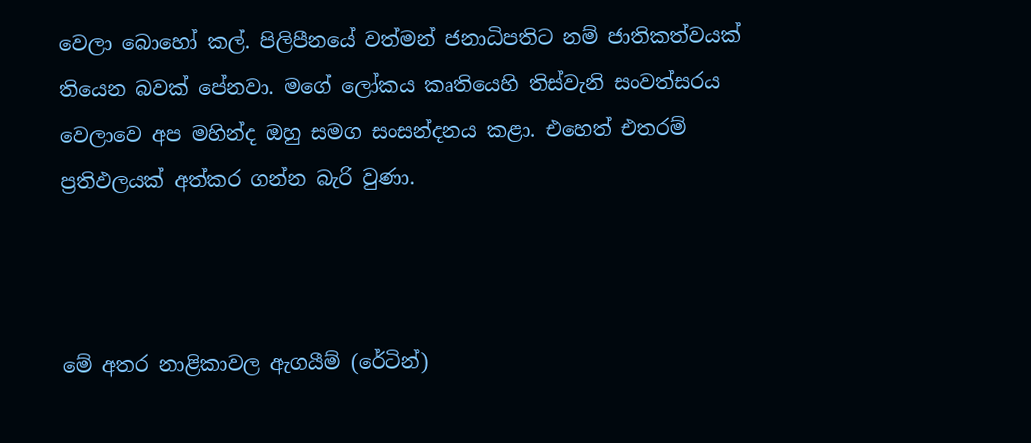වෙලා බොහෝ කල්. පිලිපීනයේ වත්මන් ජනාධිපතිට නම් ජාතිකත්වයක් තියෙන බවක් පේනවා. මගේ ලෝකය කෘතියෙහි තිස්වැනි සංවත්සරය වෙලාවෙ අප මහින්ද ඔහු සමග සංසන්දනය කළා. එහෙත් එතරම් ප්‍රතිඵලයක් අත්කර ගන්න බැරි වුණා.



මේ අතර නාළිකාවල ඇගයීම් (රේටින්)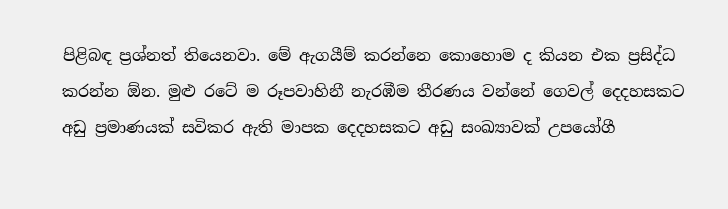පිළිබඳ ප්‍රශ්නත් තියෙනවා. මේ ඇගයීම් කරන්නෙ කොහොම ද කියන එක ප්‍රසිද්ධ කරන්න ඕන. මුළු රටේ ම රූපවාහිනී නැරඹීම තීරණය වන්නේ ගෙවල් දෙදහසකට අඩු ප්‍රමාණයක් සවිකර ඇති මාපක දෙදහසකට අඩු සංඛ්‍යාවක් උපයෝගී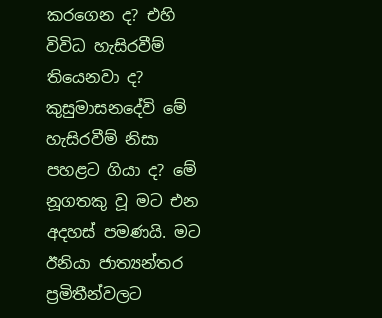කරගෙන ද? එහි විවිධ හැසිරවීම් තියෙනවා ද? කුසුමාසනදේවි මේ හැසිරවීම් නිසා පහළට ගියා ද? මේ නූගතකු වූ මට එන අදහස් පමණයි. මට ඊනියා ජාත්‍යන්තර ප්‍රමිතීන්වලට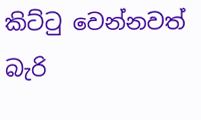කිට්ටු වෙන්නවත් බැරි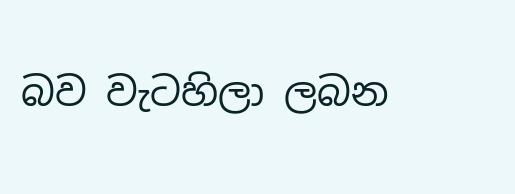බව වැටහිලා ලබන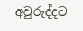අවුරුද්දට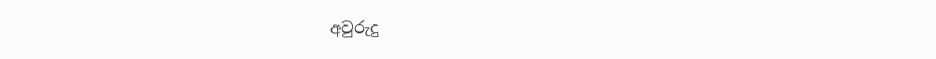අවුරුදු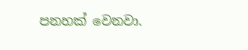පනහක් වෙනවා.